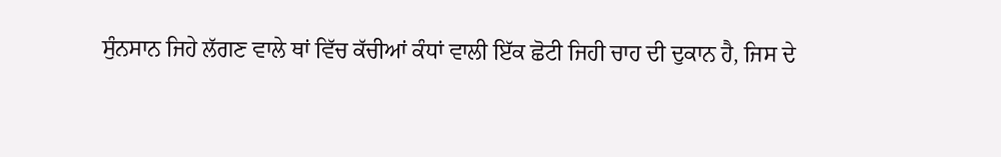ਸੁੰਨਸਾਨ ਜਿਹੇ ਲੱਗਣ ਵਾਲੇ ਥਾਂ ਵਿੱਚ ਕੱਚੀਆਂ ਕੰਧਾਂ ਵਾਲੀ ਇੱਕ ਛੋਟੀ ਜਿਹੀ ਚਾਹ ਦੀ ਦੁਕਾਨ ਹੈ, ਜਿਸ ਦੇ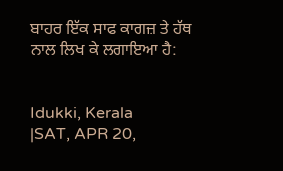ਬਾਹਰ ਇੱਕ ਸਾਫ ਕਾਗਜ਼ ਤੇ ਹੱਥ ਨਾਲ ਲਿਖ ਕੇ ਲਗਾਇਆ ਹੈ:


Idukki, Kerala
|SAT, APR 20,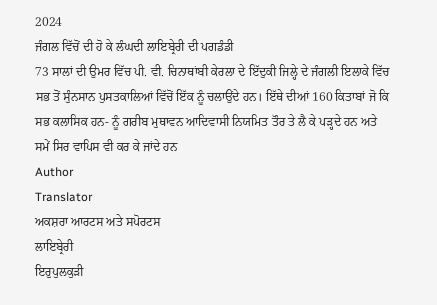2024
ਜੰਗਲ ਵਿੱਚੋਂ ਦੀ ਹੋ ਕੇ ਲੰਘਦੀ ਲਾਇਬ੍ਰੇਰੀ ਦੀ ਪਗਡੰਡੀ
73 ਸਾਲਾਂ ਦੀ ਉਮਰ ਵਿੱਚ ਪੀ. ਵੀ. ਚਿਨਾਥਾਂਬੀ ਕੇਰਲਾ ਦੇ ਇੱਦੁਕੀ ਜਿਲ੍ਹੇ ਦੇ ਜੰਗਲੀ ਇਲਾਕੇ ਵਿੱਚ ਸਭ ਤੋਂ ਸੁੰਨਸਾਨ ਪੁਸਤਕਾਲਿਆਂ ਵਿੱਚੋਂ ਇੱਕ ਨੂੰ ਚਲਾਉਂਦੇ ਹਨ। ਇੱਥੇ ਦੀਆਂ 160 ਕਿਤਾਬਾਂ ਜੋ ਕਿ ਸਭ ਕਲਾਸਿਕ ਹਨ- ਨੂੰ ਗਰੀਬ ਮੁਥਾਵਨ ਆਦਿਵਾਸੀ ਨਿਯਮਿਤ ਤੌਰ ਤੇ ਲੈ ਕੇ ਪੜ੍ਹਦੇ ਹਨ ਅਤੇ ਸਮੇਂ ਸਿਰ ਵਾਪਿਸ ਵੀ ਕਰ ਕੇ ਜਾਂਦੇ ਹਨ
Author
Translator
ਅਕਸ਼ਰਾ ਆਰਟਸ ਅਤੇ ਸਪੋਰਟਸ
ਲਾਇਬ੍ਰੇਰੀ
ਇਰੁਪੁਲਕੁੜੀ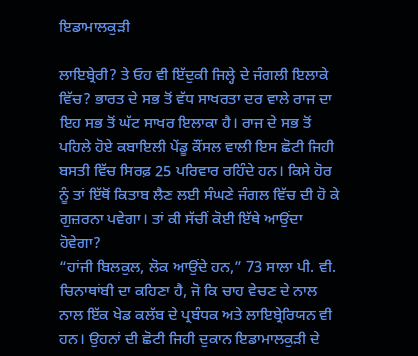ਇਡਾਮਾਲਕੁੜੀ

ਲਾਇਬ੍ਰੇਰੀ? ਤੇ ਓਹ ਵੀ ਇੱਦੁਕੀ ਜਿਲ੍ਹੇ ਦੇ ਜੰਗਲੀ ਇਲਾਕੇ ਵਿੱਚ? ਭਾਰਤ ਦੇ ਸਭ ਤੋਂ ਵੱਧ ਸਾਖਰਤਾ ਦਰ ਵਾਲੇ ਰਾਜ ਦਾ ਇਹ ਸਭ ਤੋਂ ਘੱਟ ਸਾਖਰ ਇਲਾਕਾ ਹੈ। ਰਾਜ ਦੇ ਸਭ ਤੋਂ ਪਹਿਲੇ ਹੋਏ ਕਬਾਇਲੀ ਪੇਂਡੂ ਕੌਂਸਲ ਵਾਲੀ ਇਸ ਛੋਟੀ ਜਿਹੀ ਬਸਤੀ ਵਿੱਚ ਸਿਰਫ਼ 25 ਪਰਿਵਾਰ ਰਹਿੰਦੇ ਹਨ। ਕਿਸੇ ਹੋਰ ਨੂੰ ਤਾਂ ਇੱਥੋਂ ਕਿਤਾਬ ਲੈਣ ਲਈ ਸੰਘਣੇ ਜੰਗਲ ਵਿੱਚ ਦੀ ਹੋ ਕੇ ਗੁਜ਼ਰਨਾ ਪਵੇਗਾ। ਤਾਂ ਕੀ ਸੱਚੀਂ ਕੋਈ ਇੱਥੇ ਆਉਂਦਾ ਹੋਵੇਗਾ?
“ਹਾਂਜੀ ਬਿਲਕੁਲ, ਲੋਕ ਆਉਂਦੇ ਹਨ,” 73 ਸਾਲਾ ਪੀ. ਵੀ. ਚਿਨਾਥਾਂਬੀ ਦਾ ਕਹਿਣਾ ਹੈ, ਜੋ ਕਿ ਚਾਹ ਵੇਚਣ ਦੇ ਨਾਲ ਨਾਲ ਇੱਕ ਖੇਡ ਕਲੱਬ ਦੇ ਪ੍ਰਬੰਧਕ ਅਤੇ ਲਾਇਬ੍ਰੇਰਿਯਨ ਵੀ ਹਨ। ਉਹਨਾਂ ਦੀ ਛੋਟੀ ਜਿਹੀ ਦੁਕਾਨ ਇਡਾਮਾਲਕੁੜੀ ਦੇ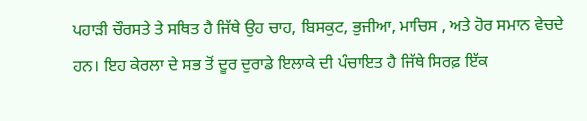ਪਹਾੜੀ ਚੌਰਸਤੇ ਤੇ ਸਥਿਤ ਹੈ ਜਿੱਥੇ ਉਹ ਚਾਹ, ਬਿਸਕੁਟ, ਭੁਜੀਆ, ਮਾਚਿਸ , ਅਤੇ ਹੋਰ ਸਮਾਨ ਵੇਚਦੇ ਹਨ। ਇਹ ਕੇਰਲਾ ਦੇ ਸਭ ਤੋਂ ਦੂਰ ਦੁਰਾਡੇ ਇਲਾਕੇ ਦੀ ਪੰਚਾਇਤ ਹੈ ਜਿੱਥੇ ਸਿਰਫ਼ ਇੱਕ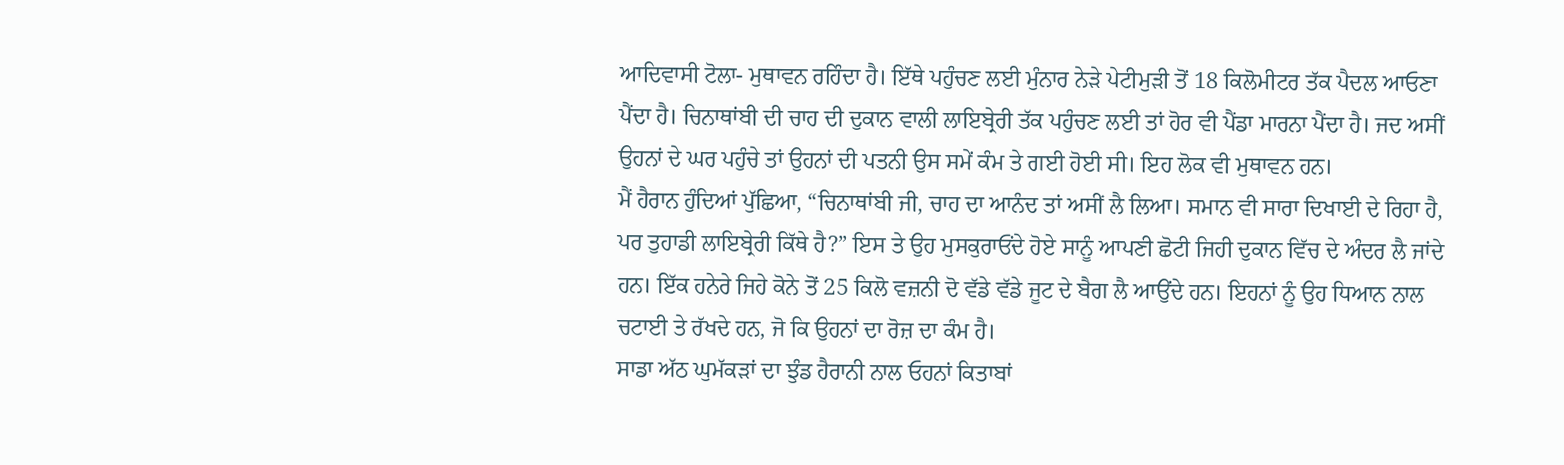ਆਦਿਵਾਸੀ ਟੋਲਾ- ਮੁਥਾਵਨ ਰਹਿੰਦਾ ਹੈ। ਇੱਥੇ ਪਹੁੰਚਣ ਲਈ ਮੁੰਨਾਰ ਨੇੜੇ ਪੇਟੀਮੁੜੀ ਤੋਂ 18 ਕਿਲੋਮੀਟਰ ਤੱਕ ਪੈਦਲ ਆਓਣਾ ਪੈਂਦਾ ਹੈ। ਚਿਨਾਥਾਂਬੀ ਦੀ ਚਾਹ ਦੀ ਦੁਕਾਨ ਵਾਲੀ ਲਾਇਬ੍ਰੇਰੀ ਤੱਕ ਪਹੁੰਚਣ ਲਈ ਤਾਂ ਹੋਰ ਵੀ ਪੈਂਡਾ ਮਾਰਨਾ ਪੈਂਦਾ ਹੈ। ਜਦ ਅਸੀਂ ਉਹਨਾਂ ਦੇ ਘਰ ਪਹੁੰਚੇ ਤਾਂ ਉਹਨਾਂ ਦੀ ਪਤਨੀ ਉਸ ਸਮੇਂ ਕੰਮ ਤੇ ਗਈ ਹੋਈ ਸੀ। ਇਹ ਲੋਕ ਵੀ ਮੁਥਾਵਨ ਹਨ।
ਮੈਂ ਹੈਰਾਨ ਹੁੰਦਿਆਂ ਪੁੱਛਿਆ, “ਚਿਨਾਥਾਂਬੀ ਜੀ, ਚਾਹ ਦਾ ਆਨੰਦ ਤਾਂ ਅਸੀਂ ਲੈ ਲਿਆ। ਸਮਾਨ ਵੀ ਸਾਰਾ ਦਿਖਾਈ ਦੇ ਰਿਹਾ ਹੈ, ਪਰ ਤੁਹਾਡੀ ਲਾਇਬ੍ਰੇਰੀ ਕਿੱਥੇ ਹੈ?” ਇਸ ਤੇ ਉਹ ਮੁਸਕੁਰਾਓਂਦੇ ਹੋਏ ਸਾਨੂੰ ਆਪਣੀ ਛੋਟੀ ਜਿਹੀ ਦੁਕਾਨ ਵਿੱਚ ਦੇ ਅੰਦਰ ਲੈ ਜਾਂਦੇ ਹਨ। ਇੱਕ ਹਨੇਰੇ ਜਿਹੇ ਕੋਨੇ ਤੋਂ 25 ਕਿਲੋ ਵਜ਼ਨੀ ਦੋ ਵੱਡੇ ਵੱਡੇ ਜੂਟ ਦੇ ਬੈਗ ਲੈ ਆਉਂਦੇ ਹਨ। ਇਹਨਾਂ ਨੂੰ ਉਹ ਧਿਆਨ ਨਾਲ ਚਟਾਈ ਤੇ ਰੱਖਦੇ ਹਨ, ਜੋ ਕਿ ਉਹਨਾਂ ਦਾ ਰੋਜ਼ ਦਾ ਕੰਮ ਹੈ।
ਸਾਡਾ ਅੱਠ ਘੁਮੱਕੜਾਂ ਦਾ ਝੁੰਡ ਹੈਰਾਨੀ ਨਾਲ ਓਹਨਾਂ ਕਿਤਾਬਾਂ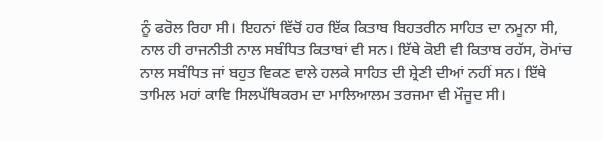ਨੂੰ ਫਰੋਲ ਰਿਹਾ ਸੀ। ਇਹਨਾਂ ਵਿੱਚੋਂ ਹਰ ਇੱਕ ਕਿਤਾਬ ਬਿਹਤਰੀਨ ਸਾਹਿਤ ਦਾ ਨਮੂਨਾ ਸੀ, ਨਾਲ ਹੀ ਰਾਜਨੀਤੀ ਨਾਲ ਸਬੰਧਿਤ ਕਿਤਾਬਾਂ ਵੀ ਸਨ। ਇੱਥੇ ਕੋਈ ਵੀ ਕਿਤਾਬ ਰਹੱਸ, ਰੋਮਾਂਚ ਨਾਲ ਸਬੰਧਿਤ ਜਾਂ ਬਹੁਤ ਵਿਕਣ ਵਾਲੇ ਹਲਕੇ ਸਾਹਿਤ ਦੀ ਸ਼੍ਰੇਣੀ ਦੀਆਂ ਨਹੀਂ ਸਨ। ਇੱਥੇ ਤਾਮਿਲ ਮਹਾਂ ਕਾਵਿ ਸਿਲਪੱਥਿਕਰਮ ਦਾ ਮਾਲਿਆਲਮ ਤਰਜਮਾ ਵੀ ਮੌਜੂਦ ਸੀ।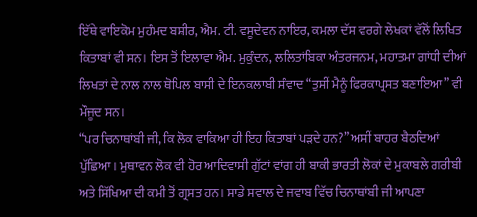ਇੱਥੇ ਵਾਇਕੋਮ ਮੁਹੰਮਦ ਬਸ਼ੀਰ, ਐਮ. ਟੀ. ਵਸੂਦੇਵਨ ਨਾਇਰ, ਕਮਲਾ ਦੱਸ ਵਰਗੇ ਲੇਖਕਾਂ ਵੱਲੋਂ ਲਿਖਿਤ ਕਿਤਾਬਾਂ ਵੀ ਸਨ। ਇਸ ਤੋਂ ਇਲਾਵਾ ਐਮ. ਮੁਕੁੰਦਨ, ਲਲਿਤਾਂਬਿਕਾ ਅੰਤਰਜਨਮ, ਮਹਾਤਮਾ ਗਾਂਧੀ ਦੀਆਂ ਲਿਖਤਾਂ ਦੇ ਨਾਲ ਨਾਲ ਥੋਪਿਲ ਬਾਸੀ ਦੇ ਇਨਕਲਾਬੀ ਸੰਵਾਦ “ਤੁਸੀਂ ਮੈਨੂੰ ਫਿਰਕਾਪ੍ਰਸਤ ਬਣਾਇਆ” ਵੀ ਮੌਜੂਦ ਸਨ।
“ਪਰ ਚਿਨਾਥਾਂਬੀ ਜੀ, ਕਿ ਲੋਕ ਵਾਕਿਆ ਹੀ ਇਹ ਕਿਤਾਬਾਂ ਪੜਦੇ ਹਨ?” ਅਸੀਂ ਬਾਹਰ ਬੈਠਦਿਆਂ ਪੁੱਛਿਆ। ਮੁਥਾਵਨ ਲੋਕ ਵੀ ਹੋਰ ਆਦਿਵਾਸੀ ਗੁੱਟਾਂ ਵਾਂਗ ਹੀ ਬਾਕੀ ਭਾਰਤੀ ਲੋਕਾਂ ਦੇ ਮੁਕਾਬਲੇ ਗਰੀਬੀ ਅਤੇ ਸਿੱਖਿਆ ਦੀ ਕਮੀ ਤੋਂ ਗ੍ਰਸਤ ਹਨ। ਸਾਡੇ ਸਵਾਲ ਦੇ ਜਵਾਬ ਵਿੱਚ ਚਿਨਾਥਾਂਬੀ ਜੀ ਆਪਣਾ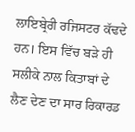ਲਾਇਬ੍ਰੇਰੀ ਰਜਿਸਟਰ ਕੱਢਦੇ ਹਨ। ਇਸ ਵਿੱਚ ਬੜੇ ਹੀ ਸਲੀਕੇ ਨਾਲ ਕਿਤਾਬਾਂ ਦੇ ਲੈਣ ਦੇਣ ਦਾ ਸਾਰ ਰਿਕਾਰਡ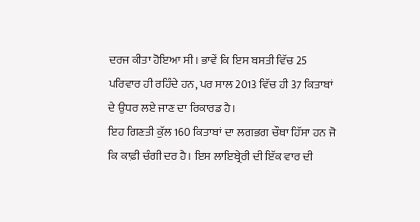ਦਰਜ ਕੀਤਾ ਹੋਇਆ ਸੀ। ਭਾਵੇਂ ਕਿ ਇਸ ਬਸਤੀ ਵਿੱਚ 25 ਪਰਿਵਾਰ ਹੀ ਰਹਿੰਦੇ ਹਨ, ਪਰ ਸਾਲ 2013 ਵਿੱਚ ਹੀ 37 ਕਿਤਾਬਾਂ ਦੇ ਉਧਰ ਲਏ ਜਾਣ ਦਾ ਰਿਕਾਰਡ ਹੈ।
ਇਹ ਗਿਣਤੀ ਕੁੱਲ 160 ਕਿਤਾਬਾਂ ਦਾ ਲਗਭਗ ਚੌਥਾ ਹਿੱਸਾ ਹਨ ਜੋ ਕਿ ਕਾਫ਼ੀ ਚੰਗੀ ਦਰ ਹੈ। ਇਸ ਲਾਇਬ੍ਰੇਰੀ ਦੀ ਇੱਕ ਵਾਰ ਦੀ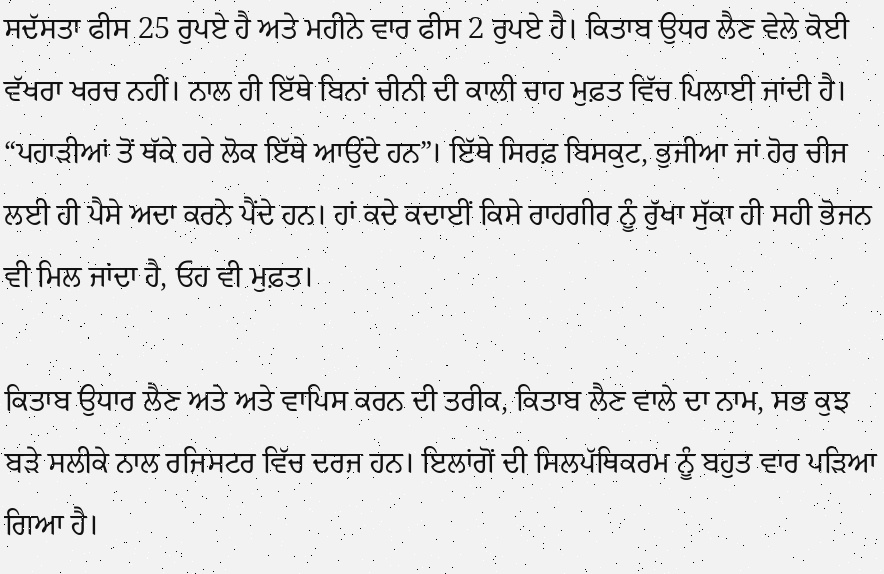ਸਦੱਸਤਾ ਫੀਸ 25 ਰੁਪਏ ਹੈ ਅਤੇ ਮਹੀਨੇ ਵਾਰ ਫੀਸ 2 ਰੁਪਏ ਹੈ। ਕਿਤਾਬ ਉਧਰ ਲੈਣ ਵੇਲੇ ਕੋਈ ਵੱਖਰਾ ਖਰਚ ਨਹੀਂ। ਨਾਲ ਹੀ ਇੱਥੇ ਬਿਨਾਂ ਚੀਨੀ ਦੀ ਕਾਲੀ ਚਾਹ ਮੁਫ਼ਤ ਵਿੱਚ ਪਿਲਾਈ ਜਾਂਦੀ ਹੈ। “ਪਹਾੜੀਆਂ ਤੋਂ ਥੱਕੇ ਹਰੇ ਲੋਕ ਇੱਥੇ ਆਉਂਦੇ ਹਨ”। ਇੱਥੇ ਸਿਰਫ਼ ਬਿਸਕੁਟ, ਭੁਜੀਆ ਜਾਂ ਹੋਰ ਚੀਜ ਲਈ ਹੀ ਪੈਸੇ ਅਦਾ ਕਰਨੇ ਪੈਂਦੇ ਹਨ। ਹਾਂ ਕਦੇ ਕਦਾਈਂ ਕਿਸੇ ਰਾਹਗੀਰ ਨੂੰ ਰੁੱਖਾ ਸੁੱਕਾ ਹੀ ਸਹੀ ਭੋਜਨ ਵੀ ਮਿਲ ਜਾਂਦਾ ਹੈ, ਓਹ ਵੀ ਮੁਫ਼ਤ।

ਕਿਤਾਬ ਉਧਾਰ ਲੈਣ ਅਤੇ ਅਤੇ ਵਾਪਿਸ ਕਰਨ ਦੀ ਤਰੀਕ, ਕਿਤਾਬ ਲੈਣ ਵਾਲੇ ਦਾ ਨਾਮ, ਸਭ ਕੁਝ ਬੜੇ ਸਲੀਕੇ ਨਾਲ ਰਜਿਸਟਰ ਵਿੱਚ ਦਰਜ ਹਨ। ਇਲਾਂਗੋਂ ਦੀ ਸਿਲਪੱਥਿਕਰਮ ਨੂੰ ਬਹੁਤ ਵਾਰ ਪੜਿਆ ਗਿਆ ਹੈ।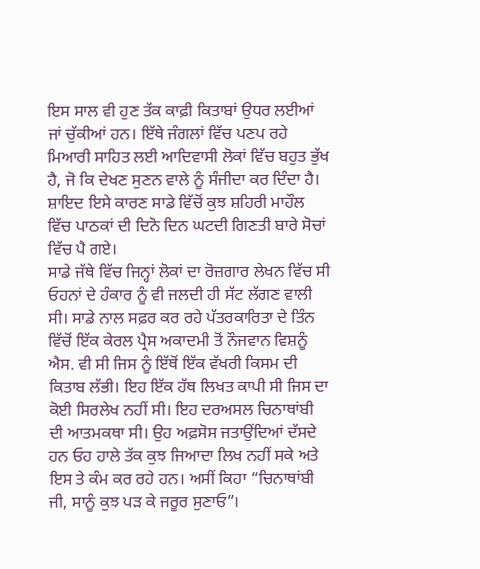ਇਸ ਸਾਲ ਵੀ ਹੁਣ ਤੱਕ ਕਾਫ਼ੀ ਕਿਤਾਬਾਂ ਉਧਰ ਲਈਆਂ ਜਾਂ ਚੁੱਕੀਆਂ ਹਨ। ਇੱਥੇ ਜੰਗਲਾਂ ਵਿੱਚ ਪਣਪ ਰਹੇ ਮਿਆਰੀ ਸਾਹਿਤ ਲਈ ਆਦਿਵਾਸੀ ਲੋਕਾਂ ਵਿੱਚ ਬਹੁਤ ਭੁੱਖ ਹੈ, ਜੋ ਕਿ ਦੇਖਣ ਸੁਣਨ ਵਾਲੇ ਨੂੰ ਸੰਜੀਦਾ ਕਰ ਦਿੰਦਾ ਹੈ। ਸ਼ਾਇਦ ਇਸੇ ਕਾਰਣ ਸਾਡੇ ਵਿੱਚੋਂ ਕੁਝ ਸ਼ਹਿਰੀ ਮਾਹੌਲ ਵਿੱਚ ਪਾਠਕਾਂ ਦੀ ਦਿਨੋ ਦਿਨ ਘਟਦੀ ਗਿਣਤੀ ਬਾਰੇ ਸੋਚਾਂ ਵਿੱਚ ਪੈ ਗਏ।
ਸਾਡੇ ਜੱਥੇ ਵਿੱਚ ਜਿਨ੍ਹਾਂ ਲੋਕਾਂ ਦਾ ਰੋਜ਼ਗਾਰ ਲੇਖਨ ਵਿੱਚ ਸੀ ਓਹਨਾਂ ਦੇ ਹੰਕਾਰ ਨੂੰ ਵੀ ਜਲਦੀ ਹੀ ਸੱਟ ਲੱਗਣ ਵਾਲੀ ਸੀ। ਸਾਡੇ ਨਾਲ ਸਫ਼ਰ ਕਰ ਰਹੇ ਪੱਤਰਕਾਰਿਤਾ ਦੇ ਤਿੰਨ ਵਿੱਚੋਂ ਇੱਕ ਕੇਰਲ ਪ੍ਰੈਸ ਅਕਾਦਮੀ ਤੋਂ ਨੌਜਵਾਨ ਵਿਸ਼ਨੂੰ ਐਸ. ਵੀ ਸੀ ਜਿਸ ਨੂੰ ਇੱਥੋਂ ਇੱਕ ਵੱਖਰੀ ਕਿਸਮ ਦੀ ਕਿਤਾਬ ਲੱਭੀ। ਇਹ ਇੱਕ ਹੱਥ ਲਿਖਤ ਕਾਪੀ ਸੀ ਜਿਸ ਦਾ ਕੋਈ ਸਿਰਲੇਖ ਨਹੀਂ ਸੀ। ਇਹ ਦਰਅਸਲ ਚਿਨਾਥਾਂਬੀ ਦੀ ਆਤਮਕਥਾ ਸੀ। ਉਹ ਅਫ਼ਸੋਸ ਜਤਾਉਂਦਿਆਂ ਦੱਸਦੇ ਹਨ ਓਹ ਹਾਲੇ ਤੱਕ ਕੁਝ ਜਿਆਦਾ ਲਿਖ ਨਹੀਂ ਸਕੇ ਅਤੇ ਇਸ ਤੇ ਕੰਮ ਕਰ ਰਹੇ ਹਨ। ਅਸੀਂ ਕਿਹਾ “ਚਿਨਾਥਾਂਬੀ ਜੀ, ਸਾਨੂੰ ਕੁਝ ਪੜ ਕੇ ਜਰੂਰ ਸੁਣਾਓ”।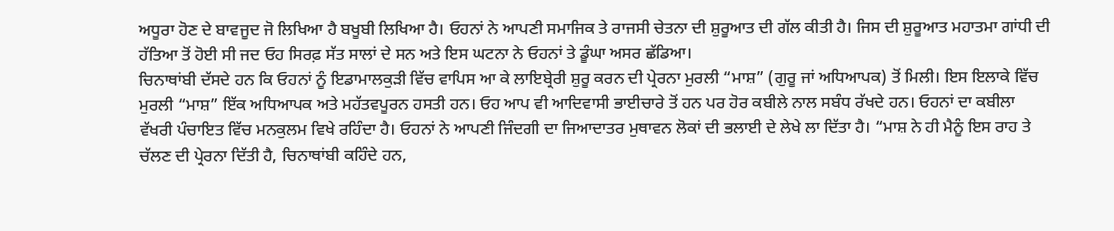ਅਧੂਰਾ ਹੋਣ ਦੇ ਬਾਵਜੂਦ ਜੋ ਲਿਖਿਆ ਹੈ ਬਖੂਬੀ ਲਿਖਿਆ ਹੈ। ਓਹਨਾਂ ਨੇ ਆਪਣੀ ਸਮਾਜਿਕ ਤੇ ਰਾਜਸੀ ਚੇਤਨਾ ਦੀ ਸ਼ੁਰੂਆਤ ਦੀ ਗੱਲ ਕੀਤੀ ਹੈ। ਜਿਸ ਦੀ ਸ਼ੁਰੂਆਤ ਮਹਾਤਮਾ ਗਾਂਧੀ ਦੀ ਹੱਤਿਆ ਤੋਂ ਹੋਈ ਸੀ ਜਦ ਓਹ ਸਿਰਫ਼ ਸੱਤ ਸਾਲਾਂ ਦੇ ਸਨ ਅਤੇ ਇਸ ਘਟਨਾ ਨੇ ਓਹਨਾਂ ਤੇ ਡੂੰਘਾ ਅਸਰ ਛੱਡਿਆ।
ਚਿਨਾਥਾਂਬੀ ਦੱਸਦੇ ਹਨ ਕਿ ਓਹਨਾਂ ਨੂੰ ਇਡਾਮਾਲਕੁੜੀ ਵਿੱਚ ਵਾਪਿਸ ਆ ਕੇ ਲਾਇਬ੍ਰੇਰੀ ਸ਼ੁਰੂ ਕਰਨ ਦੀ ਪ੍ਰੇਰਨਾ ਮੁਰਲੀ “ਮਾਸ਼” (ਗੁਰੂ ਜਾਂ ਅਧਿਆਪਕ) ਤੋਂ ਮਿਲੀ। ਇਸ ਇਲਾਕੇ ਵਿੱਚ ਮੁਰਲੀ “ਮਾਸ਼” ਇੱਕ ਅਧਿਆਪਕ ਅਤੇ ਮਹੱਤਵਪੂਰਨ ਹਸਤੀ ਹਨ। ਓਹ ਆਪ ਵੀ ਆਦਿਵਾਸੀ ਭਾਈਚਾਰੇ ਤੋਂ ਹਨ ਪਰ ਹੋਰ ਕਬੀਲੇ ਨਾਲ ਸਬੰਧ ਰੱਖਦੇ ਹਨ। ਓਹਨਾਂ ਦਾ ਕਬੀਲਾ ਵੱਖਰੀ ਪੰਚਾਇਤ ਵਿੱਚ ਮਨਕੁਲਮ ਵਿਖੇ ਰਹਿੰਦਾ ਹੈ। ਓਹਨਾਂ ਨੇ ਆਪਣੀ ਜਿੰਦਗੀ ਦਾ ਜਿਆਦਾਤਰ ਮੁਥਾਵਨ ਲੋਕਾਂ ਦੀ ਭਲਾਈ ਦੇ ਲੇਖੇ ਲਾ ਦਿੱਤਾ ਹੈ। “ਮਾਸ਼ ਨੇ ਹੀ ਮੈਨੂੰ ਇਸ ਰਾਹ ਤੇ ਚੱਲਣ ਦੀ ਪ੍ਰੇਰਨਾ ਦਿੱਤੀ ਹੈ, ਚਿਨਾਥਾਂਬੀ ਕਹਿੰਦੇ ਹਨ,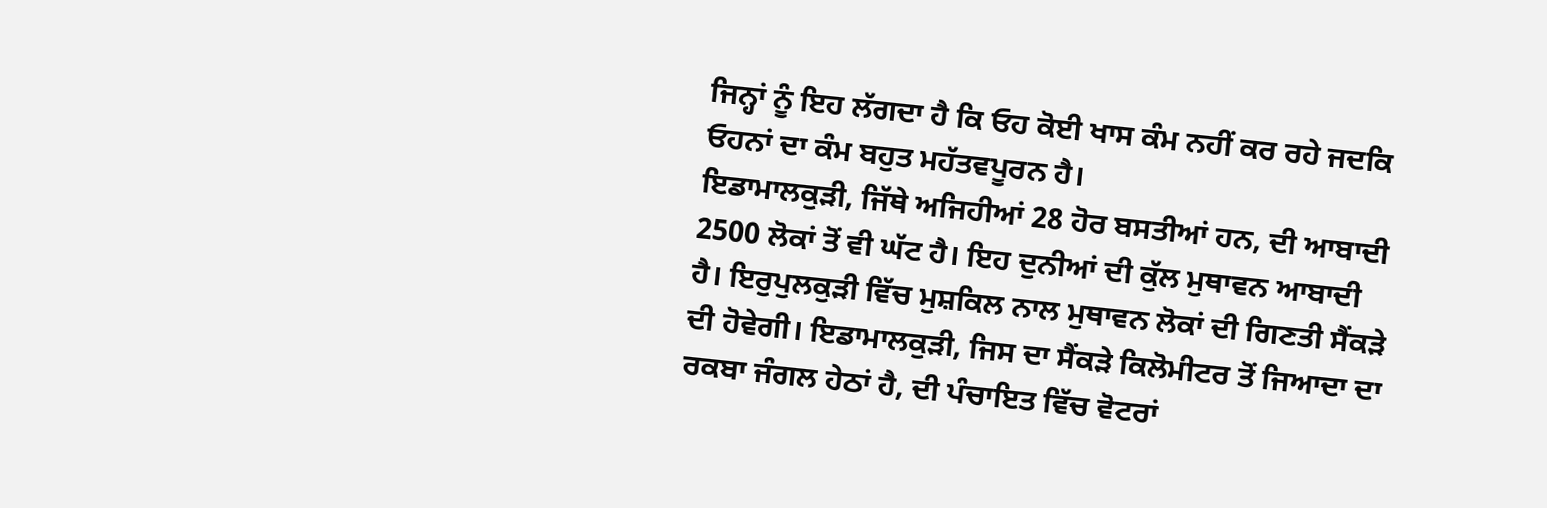ਜਿਨ੍ਹਾਂ ਨੂੰ ਇਹ ਲੱਗਦਾ ਹੈ ਕਿ ਓਹ ਕੋਈ ਖਾਸ ਕੰਮ ਨਹੀਂ ਕਰ ਰਹੇ ਜਦਕਿ ਓਹਨਾਂ ਦਾ ਕੰਮ ਬਹੁਤ ਮਹੱਤਵਪੂਰਨ ਹੈ।
ਇਡਾਮਾਲਕੁੜੀ, ਜਿੱਥੇ ਅਜਿਹੀਆਂ 28 ਹੋਰ ਬਸਤੀਆਂ ਹਨ, ਦੀ ਆਬਾਦੀ 2500 ਲੋਕਾਂ ਤੋਂ ਵੀ ਘੱਟ ਹੈ। ਇਹ ਦੁਨੀਆਂ ਦੀ ਕੁੱਲ ਮੁਥਾਵਨ ਆਬਾਦੀ ਹੈ। ਇਰੁਪੁਲਕੁੜੀ ਵਿੱਚ ਮੁਸ਼ਕਿਲ ਨਾਲ ਮੁਥਾਵਨ ਲੋਕਾਂ ਦੀ ਗਿਣਤੀ ਸੈਂਕੜੇ ਦੀ ਹੋਵੇਗੀ। ਇਡਾਮਾਲਕੁੜੀ, ਜਿਸ ਦਾ ਸੈਂਕੜੇ ਕਿਲੋਮੀਟਰ ਤੋਂ ਜਿਆਦਾ ਦਾ ਰਕਬਾ ਜੰਗਲ ਹੇਠਾਂ ਹੈ, ਦੀ ਪੰਚਾਇਤ ਵਿੱਚ ਵੋਟਰਾਂ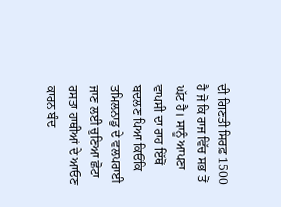ਦੀ ਗਿਣਤੀ ਸਿਰਫ਼ 1500 ਹੈ ਜੋ ਕਿ ਰਾਜ ਵਿੱਚ ਸਭ ਤੋਂ ਘੱਟ ਹੈ। ਸਾਨੂੰ ਆਪਣਾ ਵਾਪਸੀ ਦਾ ਰਾਹ ਇੱਥੋਂ ਬਦਲਣ ਪਿਆ ਕਿਓਂਕਿ ਤਮਿਲਨਾਡੁ ਦੇ ਵਲਪਰਾਈ ਜਾਣ ਲਈ ਚੁਣਿਆ ਛੋਟਾ ਰਸਤਾ ਹਾਥੀਆਂ ਦੇ ਆਓਣ ਕਾਰਨ ਬੰਦ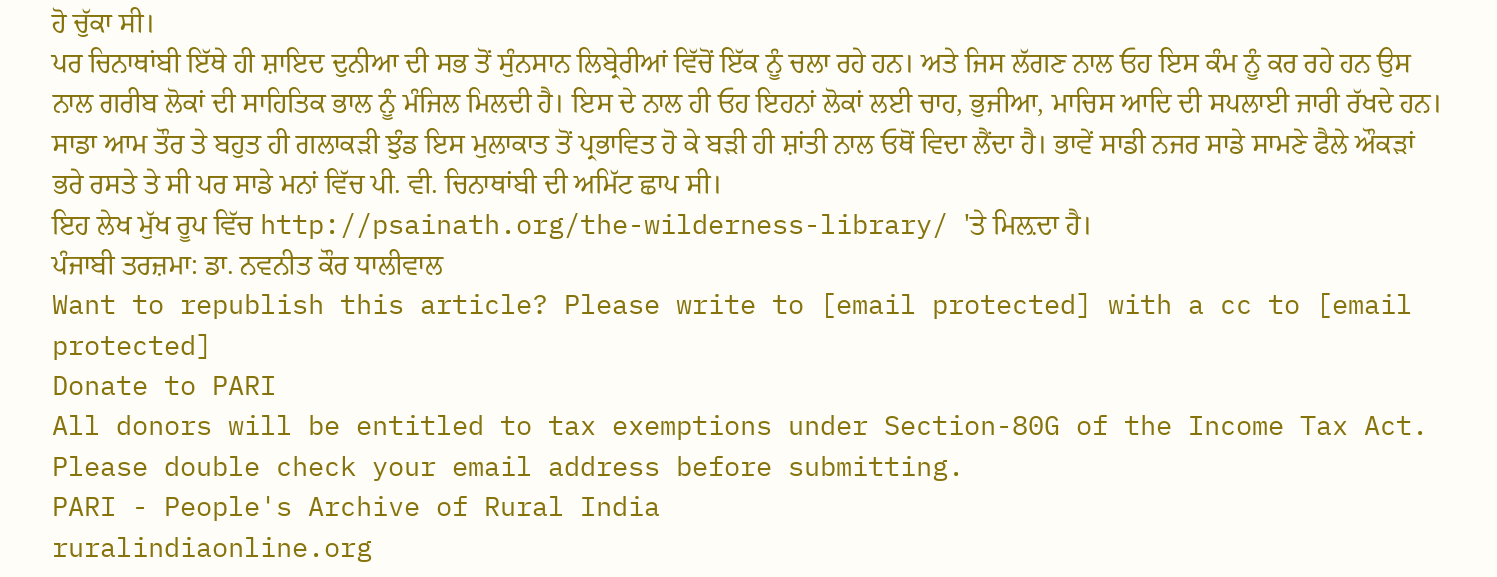ਹੋ ਚੁੱਕਾ ਸੀ।
ਪਰ ਚਿਨਾਥਾਂਬੀ ਇੱਥੇ ਹੀ ਸ਼ਾਇਦ ਦੁਨੀਆ ਦੀ ਸਭ ਤੋਂ ਸੁੰਨਸਾਨ ਲਿਬ੍ਰੇਰੀਆਂ ਵਿੱਚੋਂ ਇੱਕ ਨੂੰ ਚਲਾ ਰਹੇ ਹਨ। ਅਤੇ ਜਿਸ ਲੱਗਣ ਨਾਲ ਓਹ ਇਸ ਕੰਮ ਨੂੰ ਕਰ ਰਹੇ ਹਨ ਉਸ ਨਾਲ ਗਰੀਬ ਲੋਕਾਂ ਦੀ ਸਾਹਿਤਿਕ ਭਾਲ ਨੂੰ ਮੰਜਿਲ ਮਿਲਦੀ ਹੈ। ਇਸ ਦੇ ਨਾਲ ਹੀ ਓਹ ਇਹਨਾਂ ਲੋਕਾਂ ਲਈ ਚਾਹ, ਭੁਜੀਆ, ਮਾਚਿਸ ਆਦਿ ਦੀ ਸਪਲਾਈ ਜਾਰੀ ਰੱਖਦੇ ਹਨ। ਸਾਡਾ ਆਮ ਤੌਰ ਤੇ ਬਹੁਤ ਹੀ ਗਲਾਕੜੀ ਝੁੰਡ ਇਸ ਮੁਲਾਕਾਤ ਤੋਂ ਪ੍ਰਭਾਵਿਤ ਹੋ ਕੇ ਬੜੀ ਹੀ ਸ਼ਾਂਤੀ ਨਾਲ ਓਥੋਂ ਵਿਦਾ ਲੈਂਦਾ ਹੈ। ਭਾਵੇਂ ਸਾਡੀ ਨਜਰ ਸਾਡੇ ਸਾਮਣੇ ਫੈਲੇ ਔਕੜਾਂ ਭਰੇ ਰਸਤੇ ਤੇ ਸੀ ਪਰ ਸਾਡੇ ਮਨਾਂ ਵਿੱਚ ਪੀ. ਵੀ. ਚਿਨਾਥਾਂਬੀ ਦੀ ਅਮਿੱਟ ਛਾਪ ਸੀ।
ਇਹ ਲੇਖ ਮੁੱਖ ਰੂਪ ਵਿੱਚ http://psainath.org/the-wilderness-library/ 'ਤੇ ਮਿਲ਼ਦਾ ਹੈ।
ਪੰਜਾਬੀ ਤਰਜ਼ਮਾ: ਡਾ. ਨਵਨੀਤ ਕੌਰ ਧਾਲੀਵਾਲ
Want to republish this article? Please write to [email protected] with a cc to [email protected]
Donate to PARI
All donors will be entitled to tax exemptions under Section-80G of the Income Tax Act. Please double check your email address before submitting.
PARI - People's Archive of Rural India
ruralindiaonline.org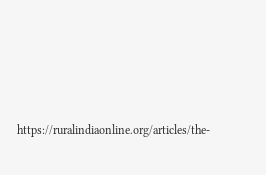https://ruralindiaonline.org/articles/the-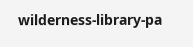wilderness-library-pa